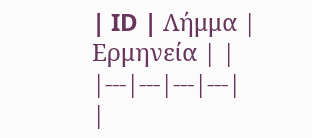| ID | Λήμμα | Ερμηνεία | |
|---|---|---|---|
|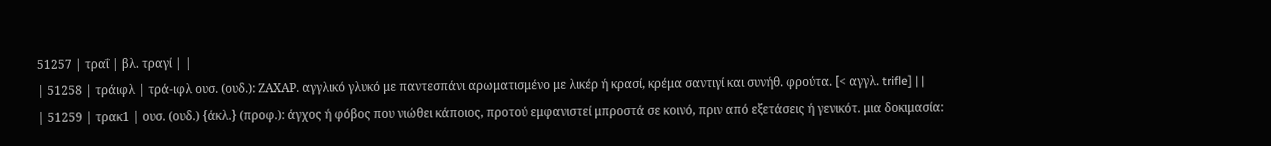51257 | τραΐ | βλ. τραγί | |
| 51258 | τράιφλ | τρά-ιφλ ουσ. (ουδ.): ΖΑΧΑΡ. αγγλικό γλυκό με παντεσπάνι αρωματισμένο με λικέρ ή κρασί, κρέμα σαντιγί και συνήθ. φρούτα. [< αγγλ. trifle] | |
| 51259 | τρακ1 | ουσ. (ουδ.) {άκλ.} (προφ.): άγχος ή φόβος που νιώθει κάποιος, προτού εμφανιστεί μπροστά σε κοινό, πριν από εξετάσεις ή γενικότ. μια δοκιμασία: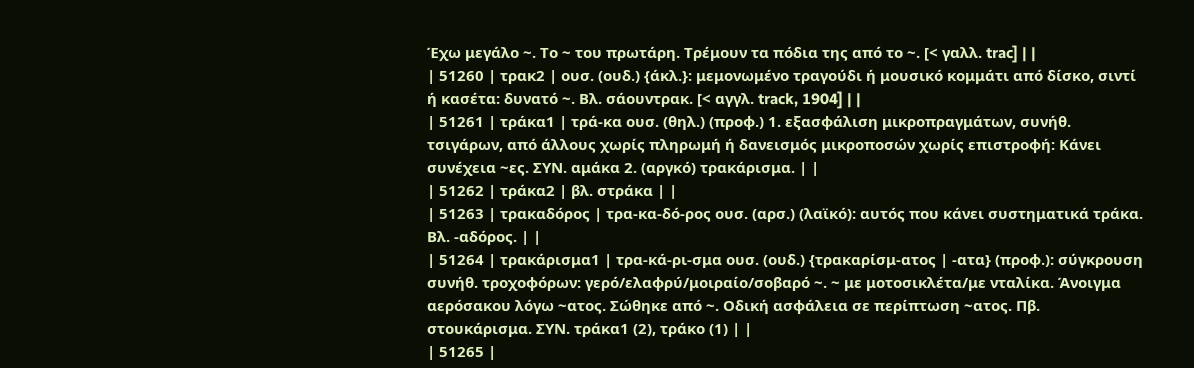Έχω μεγάλο ~. Το ~ του πρωτάρη. Τρέμουν τα πόδια της από το ~. [< γαλλ. trac] | |
| 51260 | τρακ2 | ουσ. (ουδ.) {άκλ.}: μεμονωμένο τραγούδι ή μουσικό κομμάτι από δίσκο, σιντί ή κασέτα: δυνατό ~. Βλ. σάουντρακ. [< αγγλ. track, 1904] | |
| 51261 | τράκα1 | τρά-κα ουσ. (θηλ.) (προφ.) 1. εξασφάλιση μικροπραγμάτων, συνήθ. τσιγάρων, από άλλους χωρίς πληρωμή ή δανεισμός μικροποσών χωρίς επιστροφή: Κάνει συνέχεια ~ες. ΣΥΝ. αμάκα 2. (αργκό) τρακάρισμα. | |
| 51262 | τράκα2 | βλ. στράκα | |
| 51263 | τρακαδόρος | τρα-κα-δό-ρος ουσ. (αρσ.) (λαϊκό): αυτός που κάνει συστηματικά τράκα. Βλ. -αδόρος. | |
| 51264 | τρακάρισμα1 | τρα-κά-ρι-σμα ουσ. (ουδ.) {τρακαρίσμ-ατος | -ατα} (προφ.): σύγκρουση συνήθ. τροχοφόρων: γερό/ελαφρύ/μοιραίο/σοβαρό ~. ~ με μοτοσικλέτα/με νταλίκα. Άνοιγμα αερόσακου λόγω ~ατος. Σώθηκε από ~. Οδική ασφάλεια σε περίπτωση ~ατος. Πβ. στουκάρισμα. ΣΥΝ. τράκα1 (2), τράκο (1) | |
| 51265 |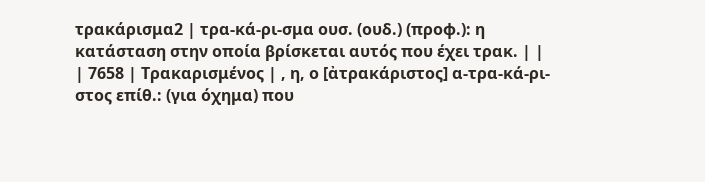τρακάρισμα2 | τρα-κά-ρι-σμα ουσ. (ουδ.) (προφ.): η κατάσταση στην οποία βρίσκεται αυτός που έχει τρακ. | |
| 7658 | Τρακαρισμένος | , η, ο [ἀτρακάριστος] α-τρα-κά-ρι-στος επίθ.: (για όχημα) που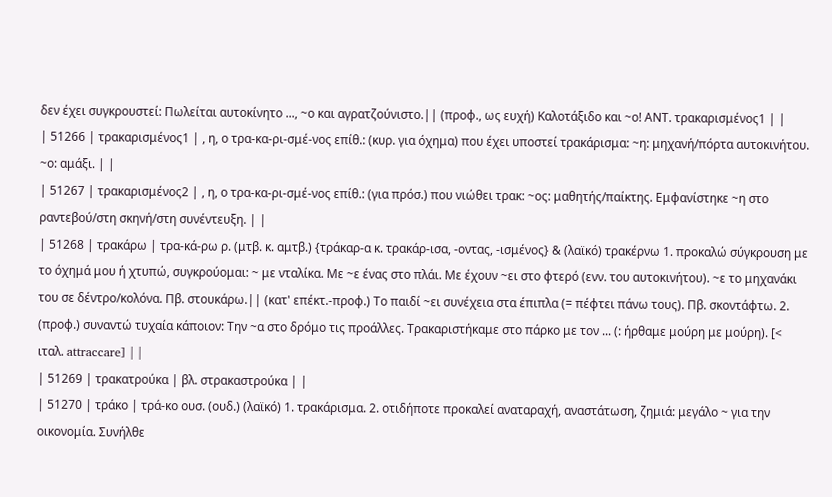δεν έχει συγκρουστεί: Πωλείται αυτοκίνητο ..., ~ο και αγρατζούνιστο.|| (προφ., ως ευχή) Καλοτάξιδο και ~ο! ΑΝΤ. τρακαρισμένος1 | |
| 51266 | τρακαρισμένος1 | , η, ο τρα-κα-ρι-σμέ-νος επίθ.: (κυρ. για όχημα) που έχει υποστεί τρακάρισμα: ~η: μηχανή/πόρτα αυτοκινήτου. ~ο: αμάξι. | |
| 51267 | τρακαρισμένος2 | , η, ο τρα-κα-ρι-σμέ-νος επίθ.: (για πρόσ.) που νιώθει τρακ: ~ος: μαθητής/παίκτης. Εμφανίστηκε ~η στο ραντεβού/στη σκηνή/στη συνέντευξη. | |
| 51268 | τρακάρω | τρα-κά-ρω ρ. (μτβ. κ. αμτβ.) {τράκαρ-α κ. τρακάρ-ισα, -οντας, -ισμένος} & (λαϊκό) τρακέρνω 1. προκαλώ σύγκρουση με το όχημά μου ή χτυπώ, συγκρούομαι: ~ με νταλίκα. Με ~ε ένας στο πλάι. Με έχουν ~ει στο φτερό (ενν. του αυτοκινήτου). ~ε το μηχανάκι του σε δέντρο/κολόνα. Πβ. στουκάρω.|| (κατ' επέκτ.-προφ.) Το παιδί ~ει συνέχεια στα έπιπλα (= πέφτει πάνω τους). Πβ. σκοντάφτω. 2. (προφ.) συναντώ τυχαία κάποιον: Την ~α στο δρόμο τις προάλλες. Τρακαριστήκαμε στο πάρκο με τον ... (: ήρθαμε μούρη με μούρη). [< ιταλ. attraccare] | |
| 51269 | τρακατρούκα | βλ. στρακαστρούκα | |
| 51270 | τράκο | τρά-κο ουσ. (ουδ.) (λαϊκό) 1. τρακάρισμα. 2. οτιδήποτε προκαλεί αναταραχή, αναστάτωση, ζημιά: μεγάλο ~ για την οικονομία. Συνήλθε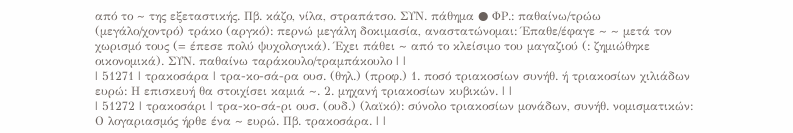από το ~ της εξεταστικής. Πβ. κάζο, νίλα, στραπάτσο. ΣΥΝ. πάθημα ● ΦΡ.: παθαίνω/τρώω (μεγάλο/χοντρό) τράκο (αργκό): περνώ μεγάλη δοκιμασία, αναστατώνομαι: Έπαθε/έφαγε ~ ~ μετά τον χωρισμό τους (= έπεσε πολύ ψυχολογικά). Έχει πάθει ~ από το κλείσιμο του μαγαζιού (: ζημιώθηκε οικονομικά). ΣΥΝ. παθαίνω ταράκουλο/τραμπάκουλο | |
| 51271 | τρακοσάρα | τρα-κο-σά-ρα ουσ. (θηλ.) (προφ.) 1. ποσό τριακοσίων συνήθ. ή τριακοσίων χιλιάδων ευρώ: Η επισκευή θα στοιχίσει καμιά ~. 2. μηχανή τριακοσίων κυβικών. | |
| 51272 | τρακοσάρι | τρα-κο-σά-ρι ουσ. (ουδ.) (λαϊκό): σύνολο τριακοσίων μονάδων, συνήθ. νομισματικών: Ο λογαριασμός ήρθε ένα ~ ευρώ. Πβ. τρακοσάρα. | |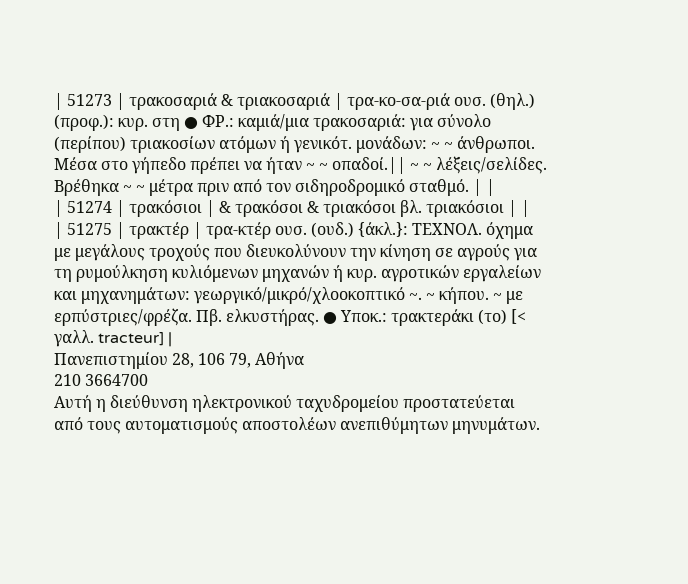| 51273 | τρακοσαριά & τριακοσαριά | τρα-κο-σα-ριά ουσ. (θηλ.) (προφ.): κυρ. στη ● ΦΡ.: καμιά/μια τρακοσαριά: για σύνολο (περίπου) τριακοσίων ατόμων ή γενικότ. μονάδων: ~ ~ άνθρωποι. Μέσα στο γήπεδο πρέπει να ήταν ~ ~ οπαδοί.|| ~ ~ λέξεις/σελίδες. Βρέθηκα ~ ~ μέτρα πριν από τον σιδηροδρομικό σταθμό. | |
| 51274 | τρακόσιοι | & τρακόσοι & τριακόσοι βλ. τριακόσιοι | |
| 51275 | τρακτέρ | τρα-κτέρ ουσ. (ουδ.) {άκλ.}: ΤΕΧΝΟΛ. όχημα με μεγάλους τροχούς που διευκολύνουν την κίνηση σε αγρούς για τη ρυμούλκηση κυλιόμενων μηχανών ή κυρ. αγροτικών εργαλείων και μηχανημάτων: γεωργικό/μικρό/χλοοκοπτικό ~. ~ κήπου. ~ με ερπύστριες/φρέζα. Πβ. ελκυστήρας. ● Υποκ.: τρακτεράκι (το) [< γαλλ. tracteur] |
Πανεπιστημίου 28, 106 79, Αθήνα
210 3664700
Αυτή η διεύθυνση ηλεκτρονικού ταχυδρομείου προστατεύεται από τους αυτοματισμούς αποστολέων ανεπιθύμητων μηνυμάτων.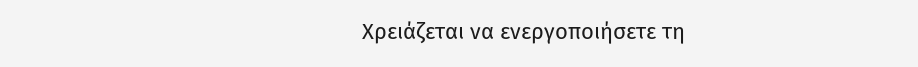Χρειάζεται να ενεργοποιήσετε τη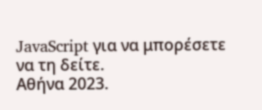JavaScript για να μπορέσετε να τη δείτε.
Αθήνα 2023.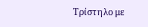Τρίστηλο με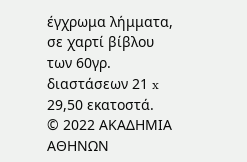έγχρωμα λήμματα, σε χαρτί βίβλου των 60γρ. διαστάσεων 21 x 29,50 εκατοστά.
© 2022 ΑΚΑΔΗΜΙΑ ΑΘΗΝΩΝ